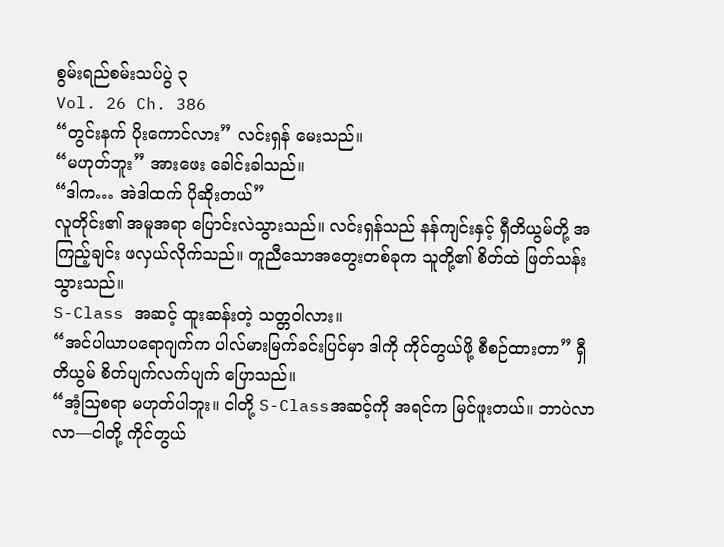စွမ်းရည်စမ်းသပ်ပွဲ ၃
Vol. 26 Ch. 386
“တွင်းနက် ပိုးကောင်လား” လင်းရှန် မေးသည်။
“မဟုတ်ဘူး” အားဖေး ခေါင်းခါသည်။
“ဒါက… အဲဒါထက် ပိုဆိုးတယ်”
လူတိုင်း၏ အမူအရာ ပြောင်းလဲသွားသည်။ လင်းရှန်သည် နန်ကျင်းနှင့် ရှီတိယွမ်တို့ အကြည့်ချင်း ဖလှယ်လိုက်သည်။ တူညီသောအတွေးတစ်ခုက သူတို့၏ စိတ်ထဲ ဖြတ်သန်းသွားသည်။
S-Class အဆင့် ထူးဆန်းတဲ့ သတ္တဝါလား။
“အင်ပါယာပရောဂျက်က ပါလ်မားမြက်ခင်းပြင်မှာ ဒါကို ကိုင်တွယ်ဖို့ စီစဉ်ထားတာ” ရှီတိယွမ် စိတ်ပျက်လက်ပျက် ပြောသည်။
“အံ့ဩစရာ မဟုတ်ပါဘူး။ ငါတို့ S-Classအဆင့်ကို အရင်က မြင်ဖူးတယ်။ ဘာပဲလာလာ—ငါတို့ ကိုင်တွယ်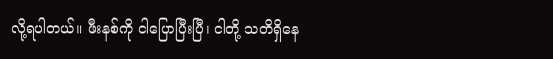လို့ရပါတယ်။ ဖီးနစ်ကို ငါပြောပြီးပြီ၊ ငါတို့ သတိရှိနေ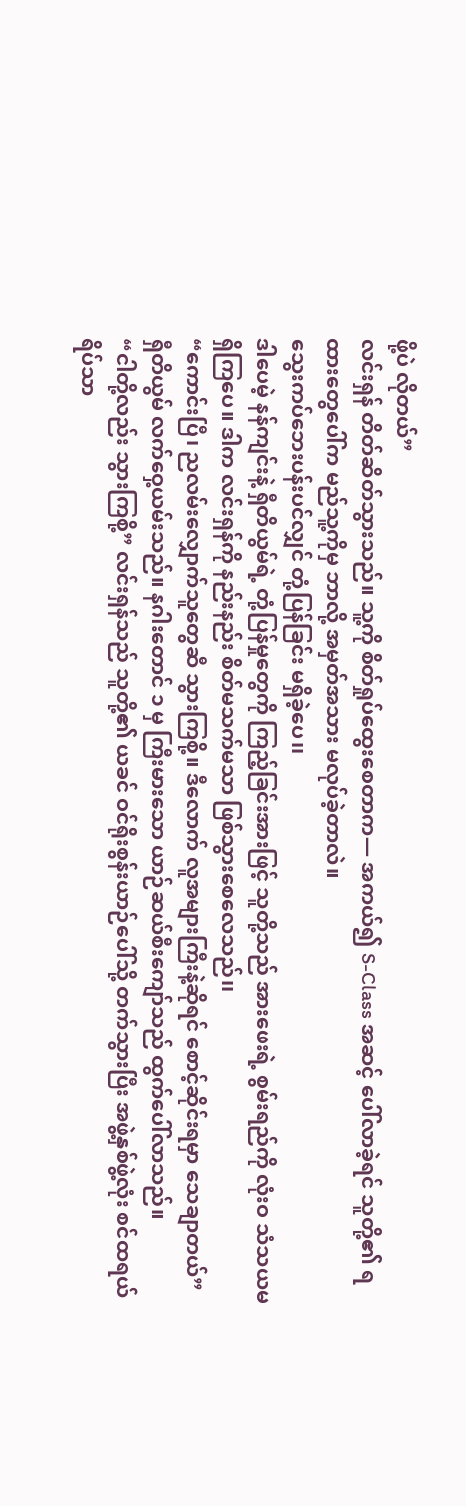ဖို့ပဲ လိုတယ်”
လင်းရှန် တိတ်ဆိတ်သွားသည်။ သူ့ကို စိတ်ရှုပ်ထွေးစေတာက— အကယ်၍ S-Class အဆင့် ပေါ်လာခဲ့ရင် သူတို့၏ ရထားတွေပေါ်က မည်သူ့ကိုမှ ဘာလို့ အမှတ်အသား မလုပ်ခဲ့တာလဲ။
သွေးကပ်ဘေးပန်းပင်လျှင် တုံ့ပြန်ခြင်း မရှိခဲ့ပေ၊၊
ဒါပေမဲ့ နန်ကျင်းနဲ့ ရှီတိယွမ်ရဲ့ တုံ့ပြန်မှုတွေကို ကြည့်ခြင်းအားဖြင့် သူတို့သည် အားဖေးရဲ့ စွမ်းရည်ကို လုံးဝ သံသယမရှိကြပေ။ ဒါက လင်းရှန်ကို နည်းနည်း စိတ်မသက်မသာ ဖြစ်သွားစေလေသည်၊၊
“ကောင်းပြီ၊ ညလမ်းလျှောက်သူတွေဆီ သွားကြစို့။ ဒီလောက် လူအများကြီးနဲ့ဆိုရင် စောင့်ဆိုင်းရမှာ သေချာတယ်” ရှီတိယွမ် လက်ဝှေ့ယမ်းသည်။ နဂါးတောင် ၁ မှ ကြီးမားသော ယာဉ်ဆယ်စီးကျော်သည် ထွက်ပေါ်လာသည်။
“ငါတို့လည်း သွားကြစို့” လင်းရှန်သည် သူတို့၏ ယခင် ဝင်ရိုးစွန်းယာဉ်ပေါ်သို့ တက်သွားပြီး အဖွဲ့နှစ်ဖွဲ့လုံး စင်ထရယ်ရိပ်သာ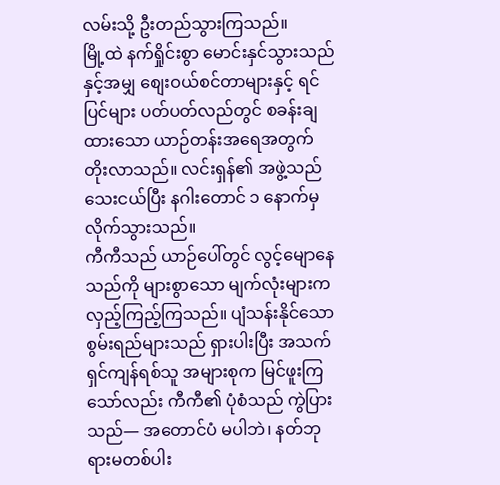လမ်းသို့ ဦးတည်သွားကြသည်။
မြို့ထဲ နက်ရှိုင်းစွာ မောင်းနှင်သွားသည်နှင့်အမျှ စျေးဝယ်စင်တာများနှင့် ရင်ပြင်များ ပတ်ပတ်လည်တွင် စခန်းချထားသော ယာဉ်တန်းအရေအတွက် တိုးလာသည်။ လင်းရှန်၏ အဖွဲ့သည် သေးငယ်ပြီး နဂါးတောင် ၁ နောက်မှ လိုက်သွားသည်။
ကီကီသည် ယာဉ်ပေါ်တွင် လွင့်မျောနေသည်ကို များစွာသော မျက်လုံးများက လှည့်ကြည့်ကြသည်။ ပျံသန်းနိုင်သော စွမ်းရည်များသည် ရှားပါးပြီး အသက်ရှင်ကျန်ရစ်သူ အများစုက မြင်ဖူးကြသော်လည်း ကီကီ၏ ပုံစံသည် ကွဲပြားသည်— အတောင်ပံ မပါဘဲ၊ နတ်ဘုရားမတစ်ပါး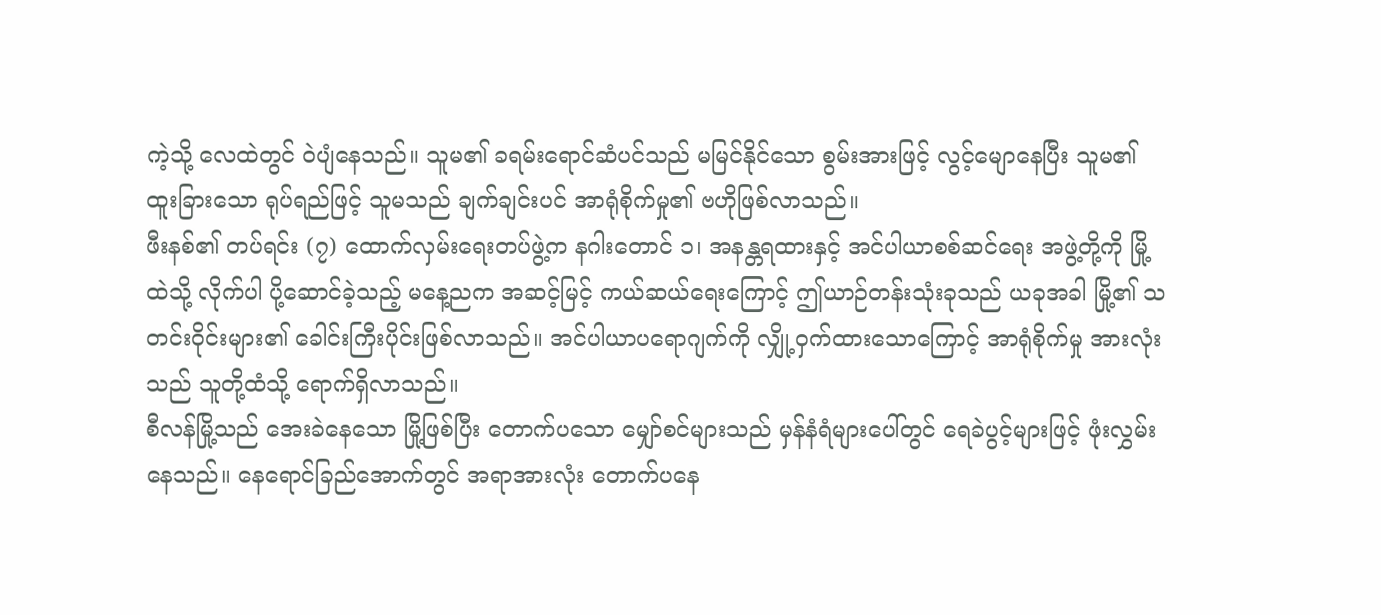ကဲ့သို့ လေထဲတွင် ဝဲပျံနေသည်။ သူမ၏ ခရမ်းရောင်ဆံပင်သည် မမြင်နိုင်သော စွမ်းအားဖြင့် လွင့်မျောနေပြီး သူမ၏ ထူးခြားသော ရုပ်ရည်ဖြင့် သူမသည် ချက်ချင်းပင် အာရုံစိုက်မှု၏ ဗဟိုဖြစ်လာသည်။
ဖီးနစ်၏ တပ်ရင်း (၇) ထောက်လှမ်းရေးတပ်ဖွဲ့က နဂါးတောင် ၁၊ အနန္တရထားနှင့် အင်ပါယာစစ်ဆင်ရေး အဖွဲ့တို့ကို မြို့ထဲသို့ လိုက်ပါ ပို့ဆောင်ခဲ့သည့် မနေ့ညက အဆင့်မြင့် ကယ်ဆယ်ရေးကြောင့် ဤယာဉ်တန်းသုံးခုသည် ယခုအခါ မြို့၏ သတင်းဝိုင်းများ၏ ခေါင်းကြီးပိုင်းဖြစ်လာသည်။ အင်ပါယာပရောဂျက်ကို လျှို့ဝှက်ထားသောကြောင့် အာရုံစိုက်မှု အားလုံးသည် သူတို့ထံသို့ ရောက်ရှိလာသည်။
စီလန်မြို့သည် အေးခဲနေသော မြို့ဖြစ်ပြီး တောက်ပသော မျှော်စင်များသည် မှန်နံရံများပေါ်တွင် ရေခဲပွင့်များဖြင့် ဖုံးလွှမ်းနေသည်။ နေရောင်ခြည်အောက်တွင် အရာအားလုံး တောက်ပနေ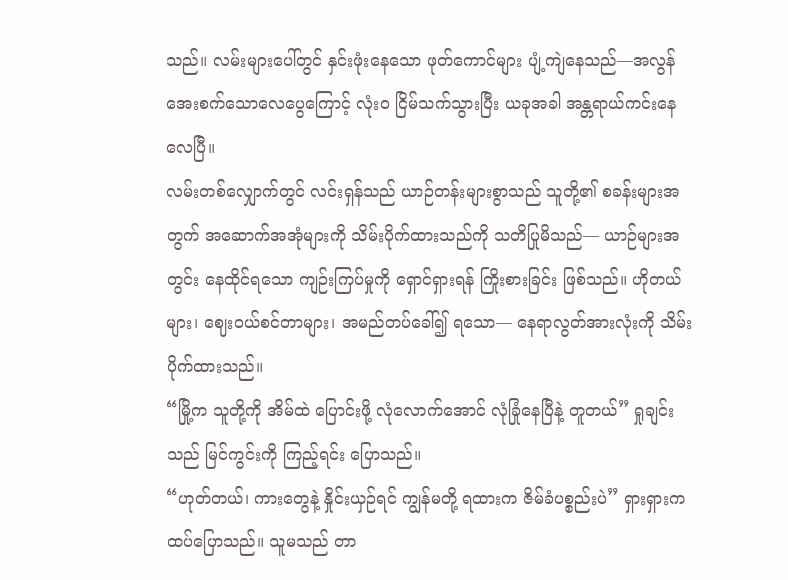သည်။ လမ်းများပေါ်တွင် နှင်းဖုံးနေသော ဖုတ်ကောင်များ ပျံ့ကျဲနေသည်—အလွန်အေးစက်သောလေပွေကြောင့် လုံးဝ ငြိမ်သက်သွားပြီး ယခုအခါ အန္တရာယ်ကင်းနေလေပြီ။
လမ်းတစ်လျှောက်တွင် လင်းရှန်သည် ယာဉ်တန်းများစွာသည် သူတို့၏ စခန်းများအတွက် အဆောက်အအုံများကို သိမ်းပိုက်ထားသည်ကို သတိပြုမိသည်— ယာဉ်များအတွင်း နေထိုင်ရသော ကျဉ်းကြပ်မှုကို ရှောင်ရှားရန် ကြိုးစားခြင်း ဖြစ်သည်။ ဟိုတယ်များ၊ ဈေးဝယ်စင်တာများ၊ အမည်တပ်ခေါ်၍ ရသော— နေရာလွတ်အားလုံးကို သိမ်းပိုက်ထားသည်။
“မြို့က သူတို့ကို အိမ်ထဲ ပြောင်းဖို့ လုံလောက်အောင် လုံခြုံနေပြီနဲ့ တူတယ်” ရှုချင်းသည် မြင်ကွင်းကို ကြည့်ရင်း ပြောသည်။
“ဟုတ်တယ်၊ ကားတွေနဲ့ နှိုင်းယှဉ်ရင် ကျွန်မတို့ ရထားက ဇိမ်ခံပစ္စည်းပဲ” ရှားရှားက ထပ်ပြောသည်။ သူမသည် တာ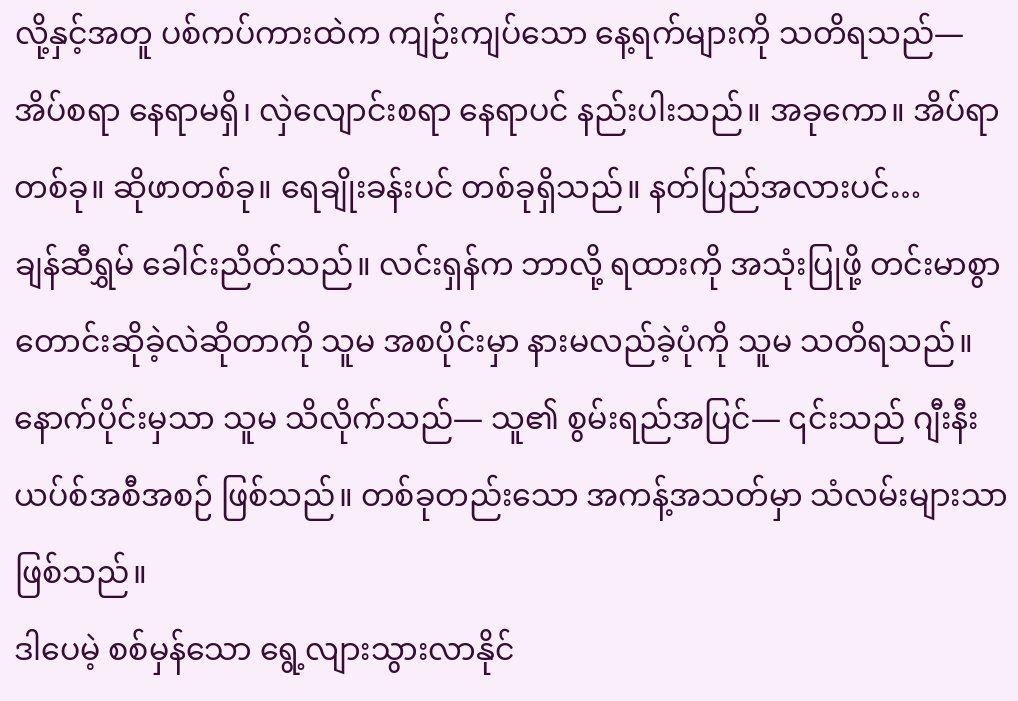လို့နှင့်အတူ ပစ်ကပ်ကားထဲက ကျဉ်းကျပ်သော နေ့ရက်များကို သတိရသည်— အိပ်စရာ နေရာမရှိ၊ လှဲလျောင်းစရာ နေရာပင် နည်းပါးသည်။ အခုကော။ အိပ်ရာတစ်ခု။ ဆိုဖာတစ်ခု။ ရေချိုးခန်းပင် တစ်ခုရှိသည်။ နတ်ပြည်အလားပင်…
ချန်ဆီရွှမ် ခေါင်းညိတ်သည်။ လင်းရှန်က ဘာလို့ ရထားကို အသုံးပြုဖို့ တင်းမာစွာ တောင်းဆိုခဲ့လဲဆိုတာကို သူမ အစပိုင်းမှာ နားမလည်ခဲ့ပုံကို သူမ သတိရသည်။ နောက်ပိုင်းမှသာ သူမ သိလိုက်သည်— သူ၏ စွမ်းရည်အပြင်— ၎င်းသည် ဂျီးနီးယပ်စ်အစီအစဉ် ဖြစ်သည်။ တစ်ခုတည်းသော အကန့်အသတ်မှာ သံလမ်းများသာဖြစ်သည်။
ဒါပေမဲ့ စစ်မှန်သော ရွေ့လျားသွားလာနိုင်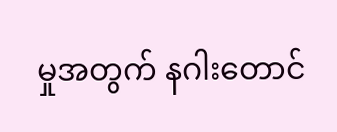မှုအတွက် နဂါးတောင်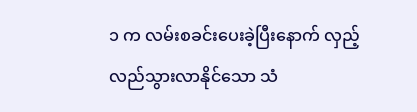၁ က လမ်းစခင်းပေးခဲ့ပြီးနောက် လှည့်လည်သွားလာနိုင်သော သံ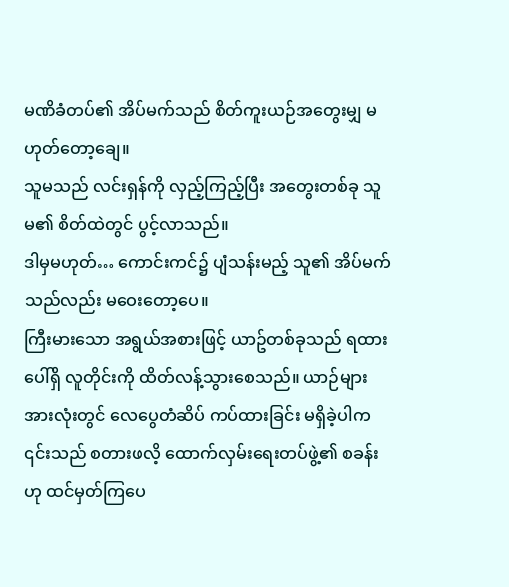မဏိခံတပ်၏ အိပ်မက်သည် စိတ်ကူးယဉ်အတွေးမျှ မဟုတ်တော့ချေ။
သူမသည် လင်းရှန်ကို လှည့်ကြည့်ပြီး အတွေးတစ်ခု သူမ၏ စိတ်ထဲတွင် ပွင့်လာသည်။
ဒါမှမဟုတ်… ကောင်းကင်၌ ပျံသန်းမည့် သူ၏ အိပ်မက်သည်လည်း မဝေးတော့ပေ။
ကြီးမားသော အရွယ်အစားဖြင့် ယာဥ်တစ်ခုသည် ရထားပေါ်ရှိ လူတိုင်းကို ထိတ်လန့်သွားစေသည်။ ယာဉ်များအားလုံးတွင် လေပွေတံဆိပ် ကပ်ထားခြင်း မရှိခဲ့ပါက ၎င်းသည် စတားဖလိ့ ထောက်လှမ်းရေးတပ်ဖွဲ့၏ စခန်းဟု ထင်မှတ်ကြပေ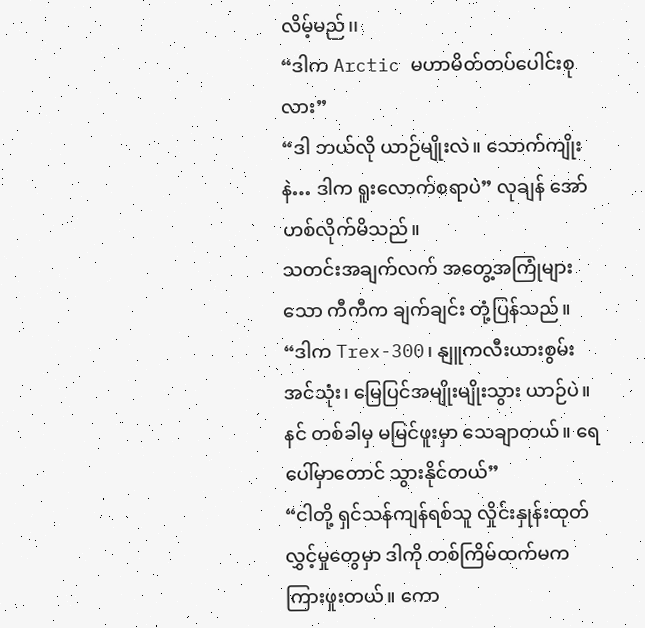လိမ့်မည်၊၊
“ဒါက Arctic မဟာမိတ်တပ်ပေါင်းစုလား”
“ဒါ ဘယ်လို ယာဉ်မျိုးလဲ။ သောက်ကျိုးနဲ… ဒါက ရူးလောက်စရာပဲ” လုချန် အော်ဟစ်လိုက်မိသည်။
သတင်းအချက်လက် အတွေ့အကြုံများသော ကီကီက ချက်ချင်း တုံ့ပြန်သည်။
“ဒါက Trex-300၊ နျူကလီးယားစွမ်းအင်သုံး၊ မြေပြင်အမျိုးမျိုးသွား ယာဉ်ပဲ။ နင် တစ်ခါမှ မမြင်ဖူးမှာ သေချာတယ်။ ရေပေါ်မှာတောင် သွားနိုင်တယ်”
“ငါတို့ ရှင်သန်ကျန်ရစ်သူ လှိုင်းနှုန်းထုတ်လွှင့်မှုတွေမှာ ဒါကို တစ်ကြိမ်ထက်မက ကြားဖူးတယ်။ ကော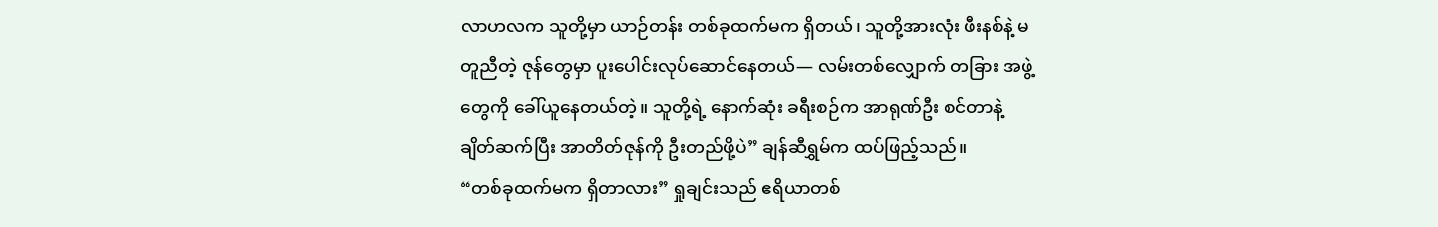လာဟလက သူတို့မှာ ယာဉ်တန်း တစ်ခုထက်မက ရှိတယ်၊ သူတို့အားလုံး ဖီးနစ်နဲ့ မတူညီတဲ့ ဇုန်တွေမှာ ပူးပေါင်းလုပ်ဆောင်နေတယ်— လမ်းတစ်လျှောက် တခြား အဖွဲ့တွေကို ခေါ်ယူနေတယ်တဲ့။ သူတို့ရဲ့ နောက်ဆုံး ခရီးစဉ်က အာရုဏ်ဦး စင်တာနဲ့ ချိတ်ဆက်ပြီး အာတိတ်ဇုန်ကို ဦးတည်ဖို့ပဲ” ချန်ဆီရွှမ်က ထပ်ဖြည့်သည်။
“တစ်ခုထက်မက ရှိတာလား” ရှုချင်းသည် ဧရိယာတစ်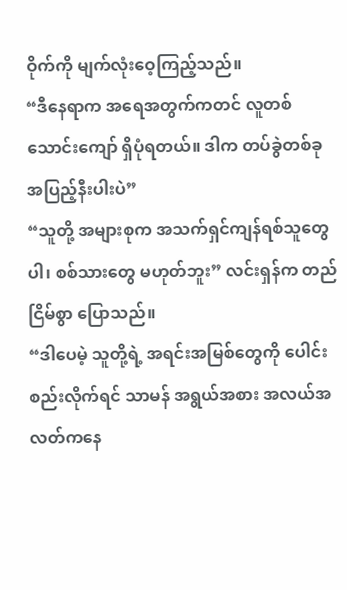ဝိုက်ကို မျက်လုံးဝေ့ကြည့်သည်။
“ဒီနေရာက အရေအတွက်ကတင် လူတစ်သောင်းကျော် ရှိပုံရတယ်။ ဒါက တပ်ခွဲတစ်ခု အပြည့်နီးပါးပဲ”
“သူတို့ အများစုက အသက်ရှင်ကျန်ရစ်သူတွေပါ၊ စစ်သားတွေ မဟုတ်ဘူး” လင်းရှန်က တည်ငြိမ်စွာ ပြောသည်။
“ဒါပေမဲ့ သူတို့ရဲ့ အရင်းအမြစ်တွေကို ပေါင်းစည်းလိုက်ရင် သာမန် အရွယ်အစား အလယ်အလတ်ကနေ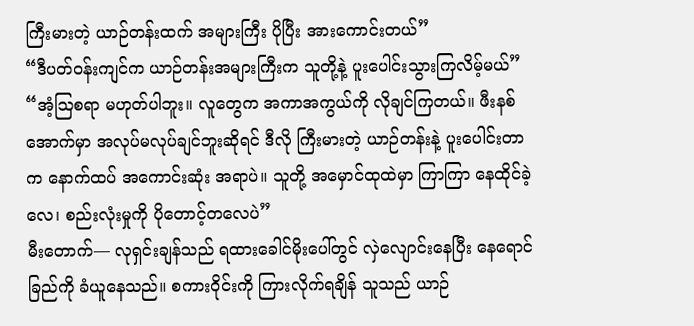ကြီးမားတဲ့ ယာဉ်တန်းထက် အများကြီး ပိုပြီး အားကောင်းတယ်”
“ဒီပတ်ဝန်းကျင်က ယာဉ်တန်းအများကြီးက သူတို့နဲ့ ပူးပေါင်းသွားကြလိမ့်မယ်”
“အံ့ဩစရာ မဟုတ်ပါဘူး။ လူတွေက အကာအကွယ်ကို လိုချင်ကြတယ်။ ဖီးနစ်အောက်မှာ အလုပ်မလုပ်ချင်ဘူးဆိုရင် ဒီလို ကြီးမားတဲ့ ယာဉ်တန်းနဲ့ ပူးပေါင်းတာက နောက်ထပ် အကောင်းဆုံး အရာပဲ။ သူတို့ အမှောင်ထုထဲမှာ ကြာကြာ နေထိုင်ခဲ့လေ၊ စည်းလုံးမှုကို ပိုတောင့်တလေပဲ”
မီးတောက်— လုရှင်းချန်သည် ရထားခေါင်မိုးပေါ်တွင် လှဲလျောင်းနေပြီး နေရောင်ခြည်ကို ခံယူနေသည်။ စကားဝိုင်းကို ကြားလိုက်ရချိန် သူသည် ယာဉ်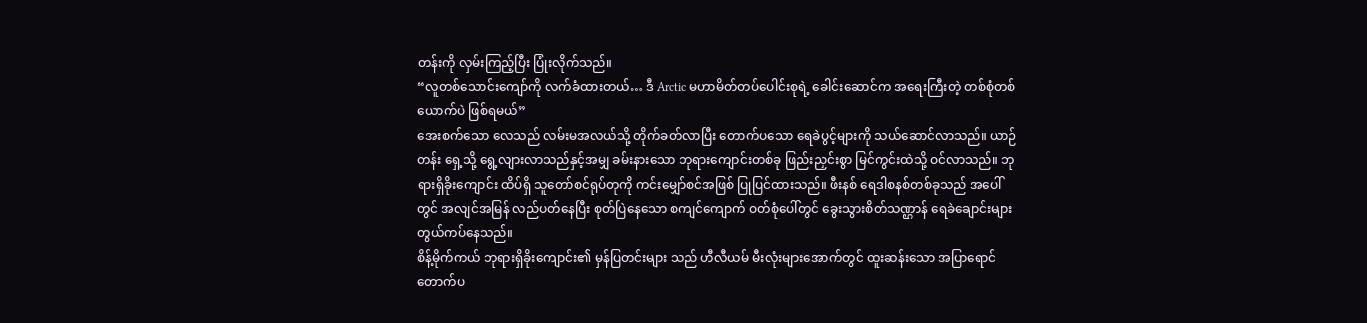တန်းကို လှမ်းကြည့်ပြီး ပြုံးလိုက်သည်။
“လူတစ်သောင်းကျော်ကို လက်ခံထားတယ်… ဒီ Arctic မဟာမိတ်တပ်ပေါင်းစုရဲ့ ခေါင်းဆောင်က အရေးကြီးတဲ့ တစ်စုံတစ်ယောက်ပဲ ဖြစ်ရမယ်”
အေးစက်သော လေသည် လမ်းမအလယ်သို့ တိုက်ခတ်လာပြီး တောက်ပသော ရေခဲပွင့်များကို သယ်ဆောင်လာသည်။ ယာဉ်တန်း ရှေ့သို့ ရွေ့လျားလာသည်နှင့်အမျှ ခမ်းနားသော ဘုရားကျောင်းတစ်ခု ဖြည်းညှင်းစွာ မြင်ကွင်းထဲသို့ ဝင်လာသည်။ ဘုရားရှိခိုးကျောင်း ထိပ်ရှိ သူတော်စင်ရုပ်တုကို ကင်းမျှော်စင်အဖြစ် ပြုပြင်ထားသည်။ ဖီးနစ် ရေဒါစနစ်တစ်ခုသည် အပေါ်တွင် အလျင်အမြန် လည်ပတ်နေပြီး စုတ်ပြဲနေသော စကျင်ကျောက် ဝတ်စုံပေါ်တွင် ခွေးသွားစိတ်သဏ္ဌာန် ရေခဲချောင်းများ တွယ်ကပ်နေသည်။
စိန့်မိုက်ကယ် ဘုရားရှိခိုးကျောင်း၏ မှန်ပြတင်းများ သည် ဟီလီယမ် မီးလုံးများအောက်တွင် ထူးဆန်းသော အပြာရောင်တောက်ပ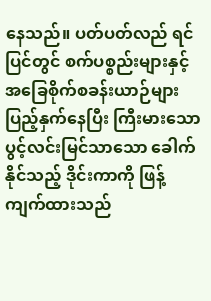နေသည်။ ပတ်ပတ်လည် ရင်ပြင်တွင် စက်ပစ္စည်းများနှင့် အခြေစိုက်စခန်းယာဉ်များ ပြည့်နှက်နေပြီး ကြီးမားသော ပွင့်လင်းမြင်သာသော ခေါက်နိုင်သည့် ဒိုင်းကာကို ဖြန့်ကျက်ထားသည်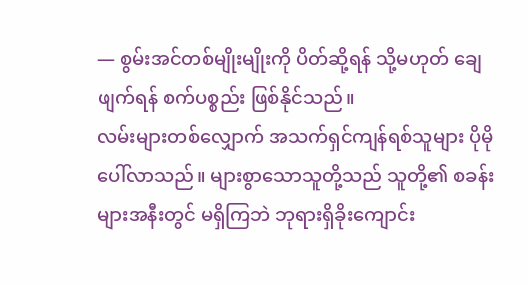— စွမ်းအင်တစ်မျိုးမျိုးကို ပိတ်ဆို့ရန် သို့မဟုတ် ချေဖျက်ရန် စက်ပစ္စည်း ဖြစ်နိုင်သည်။
လမ်းများတစ်လျှောက် အသက်ရှင်ကျန်ရစ်သူများ ပိုမို ပေါ်လာသည်။ များစွာသောသူတို့သည် သူတို့၏ စခန်းများအနီးတွင် မရှိကြဘဲ ဘုရားရှိခိုးကျောင်း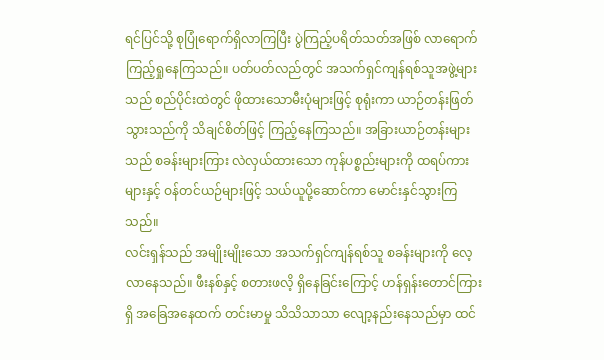ရင်ပြင်သို့ စုပြုံရောက်ရှိလာကြပြီး ပွဲကြည့်ပရိတ်သတ်အဖြစ် လာရောက်ကြည့်ရှုနေကြသည်။ ပတ်ပတ်လည်တွင် အသက်ရှင်ကျန်ရစ်သူအဖွဲ့များသည် စည်ပိုင်းထဲတွင် ဖိုထားသောမီးပုံများဖြင့် စုရုံးကာ ယာဉ်တန်းဖြတ်သွားသည်ကို သိချင်စိတ်ဖြင့် ကြည့်နေကြသည်။ အခြားယာဉ်တန်းများသည် စခန်းများကြား လဲလှယ်ထားသော ကုန်ပစ္စည်းများကို ထရပ်ကားများနှင့် ဝန်တင်ယဉ်များဖြင့် သယ်ယူပို့ဆောင်ကာ မောင်းနှင်သွားကြသည်။
လင်းရှန်သည် အမျိုးမျိုးသော အသက်ရှင်ကျန်ရစ်သူ စခန်းများကို လေ့လာနေသည်။ ဖီးနစ်နှင့် စတားဖလိ့ ရှိနေခြင်းကြောင့် ဟန်ရှန်းတောင်ကြားရှိ အခြေအနေထက် တင်းမာမှု သိသိသာသာ လျော့နည်းနေသည်မှာ ထင်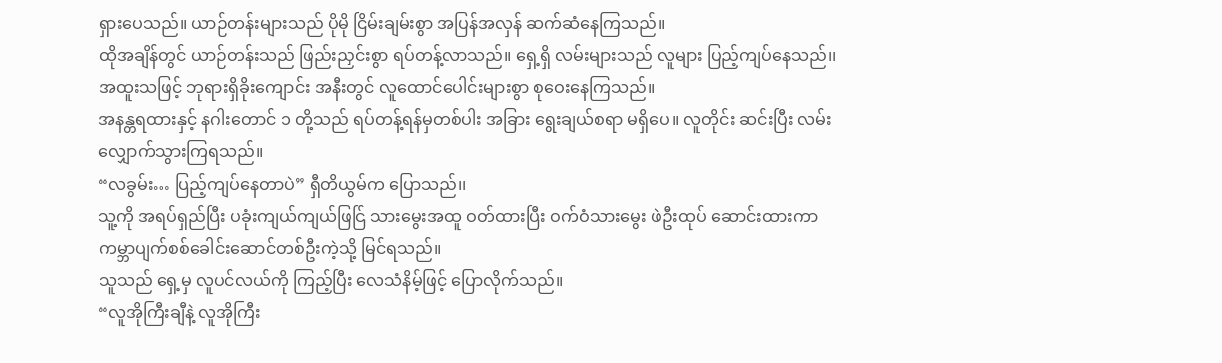ရှားပေသည်။ ယာဉ်တန်းများသည် ပိုမို ငြိမ်းချမ်းစွာ အပြန်အလှန် ဆက်ဆံနေကြသည်။
ထိုအချိန်တွင် ယာဉ်တန်းသည် ဖြည်းညှင်းစွာ ရပ်တန့်လာသည်။ ရှေ့ရှိ လမ်းများသည် လူများ ပြည့်ကျပ်နေသည်၊၊ အထူးသဖြင့် ဘုရားရှိခိုးကျောင်း အနီးတွင် လူထောင်ပေါင်းများစွာ စုဝေးနေကြသည်။
အနန္တရထားနှင့် နဂါးတောင် ၁ တို့သည် ရပ်တန့်ရန်မှတစ်ပါး အခြား ရွေးချယ်စရာ မရှိပေ။ လူတိုင်း ဆင်းပြီး လမ်းလျှောက်သွားကြရသည်။
“လခွမ်း… ပြည့်ကျပ်နေတာပဲ” ရှီတိယွမ်က ပြောသည်၊၊
သူ့ကို အရပ်ရှည်ပြီး ပခုံးကျယ်ကျယ်ဖြင်ြ သားမွေးအထူ ဝတ်ထားပြီး ဝက်ဝံသားမွေး ဖဲဦးထုပ် ဆောင်းထားကာ ကမ္ဘာပျက်စစ်ခေါင်းဆောင်တစ်ဦးကဲ့သို့ မြင်ရသည်။
သူသည် ရှေ့မှ လူပင်လယ်ကို ကြည့်ပြီး လေသံနိမ့်ဖြင့် ပြောလိုက်သည်။
“လူအိုကြီးချီနဲ့ လူအိုကြီး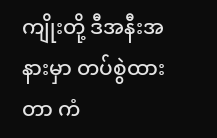ကျိုးတို့ ဒီအနီးအနားမှာ တပ်စွဲထားတာ ကံ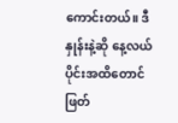ကောင်းတယ်။ ဒီနှုန်းနဲ့ဆို နေ့လယ်ပိုင်းအထိတောင် ဖြတ်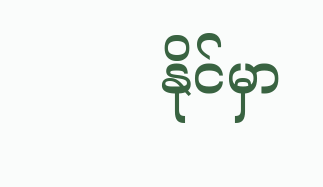နိုင်မှာ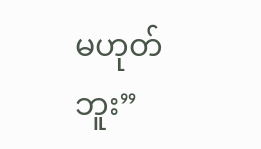မဟုတ်ဘူး”